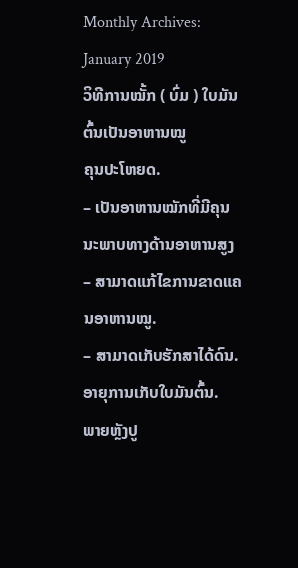Monthly Archives: January 2019
ວິທີການໝັ້ກ ( ບົ່ມ ) ໃບມັນຕົ້ນເປັນອາຫານໝູ
ຄຸນປະໂຫຍດ.
– ເປັນອາຫານໝັກທີ່ມີຄຸນນະພາບທາງດ້ານອາຫານສູງ
– ສາມາດແກ້ໄຂການຂາດແຄນອາຫານໝູ.
– ສາມາດເກັບຮັກສາໄດ້ດົນ.
ອາຍຸການເກັບໃບມັນຕົ້ນ.
ພາຍຫຼັງປູ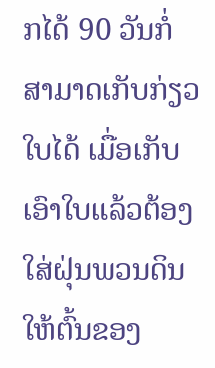ກໄດ້ 90 ວັນກໍ່ສາມາດເກັບກ່ຽວໃບໄດ້ ເມື່ອເກັບເອົາໃບແລ້ວຕ້ອງໃສ່ຝຸ່ນພວນດິນໃຫ້ຕົ້ນຂອງ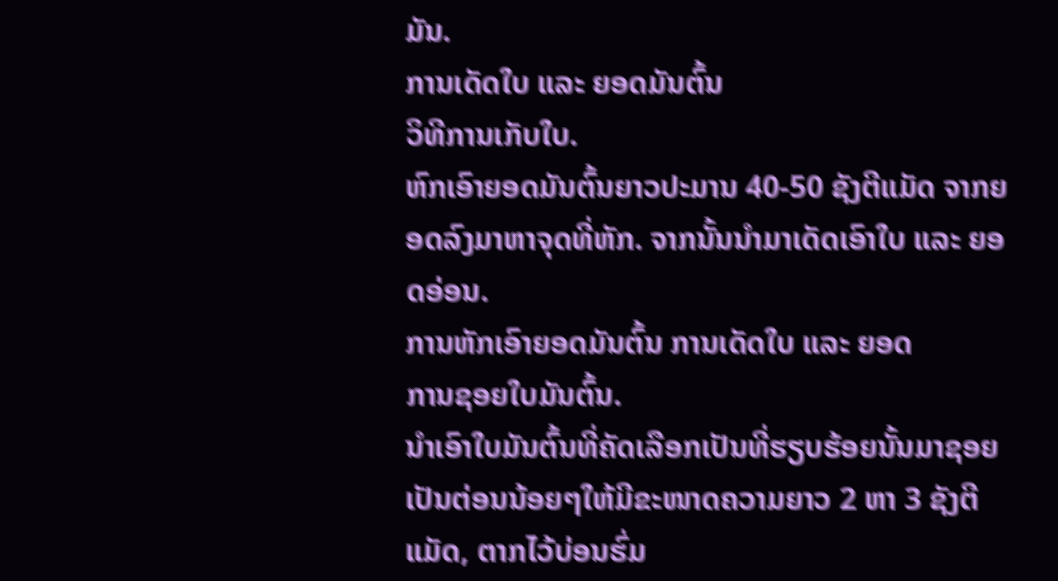ມັນ.
ການເດັດໃບ ແລະ ຍອດມັນຕົ້ນ
ວິທີການເກັບໃບ.
ຫົກເອົາຍອດມັນຕົ້ນຍາວປະມານ 40-50 ຊັງຕີແມັດ ຈາກຍອດລົງມາຫາຈຸດທີ່ຫັກ. ຈາກນັ້ນນຳມາເດັດເອົາໃບ ແລະ ຍອດອ່ອນ.
ການຫັກເອົາຍອດມັນຕົ້ນ ການເດັດໃບ ແລະ ຍອດ
ການຊອຍໃບມັນຕົ້ນ.
ນຳເອົາໃບມັນຕົ້ນທີ່ຄັດເລືອກເປັນທີ່ຮຽບຮ້ອຍນັ້ນມາຊອຍເປັນຕ່ອນນ້ອຍໆໃຫ້ມີຂະໜາດຄວາມຍາວ 2 ຫາ 3 ຊັງຕີແມັດ, ຕາກໄວ້ບ່ອນຮົ່ມ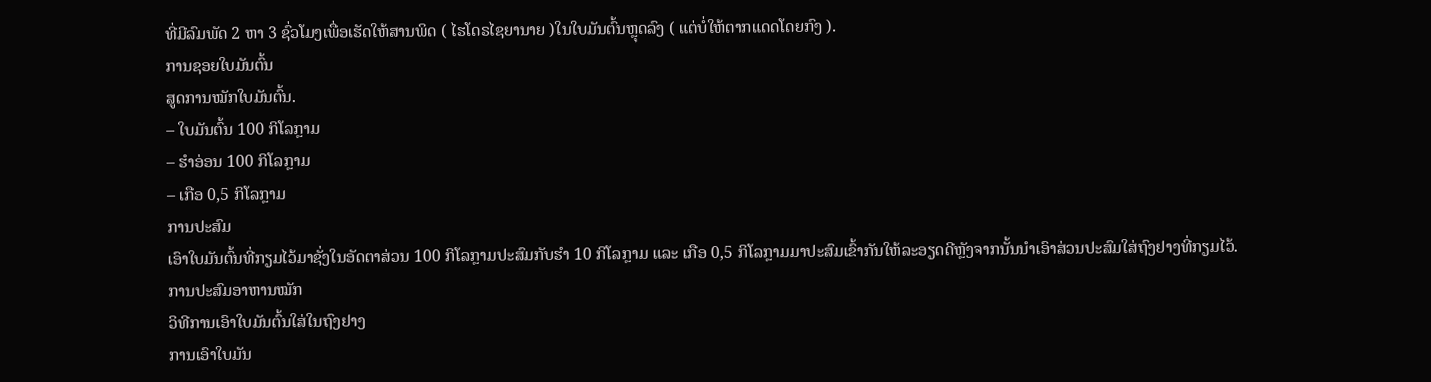ທີ່ມີລົມພັດ 2 ຫາ 3 ຊົ່ວໂມງເພື່ອເຮັດໃຫ້ສານພິດ ( ໄຮໂດຣໄຊຍານາຍ )ໃນໃບມັນຕົ້ນຫຼຸດລົງ ( ແຕ່ບໍ່ໃຫ້ຕາກແດດໂດຍກົງ ).
ການຊອຍໃບມັນຕົ້ນ
ສູດການໝັກໃບມັນຕົ້ນ.
– ໃບມັນຕົ້ນ 100 ກິໂລກຼາມ
– ຮຳອ່ອນ 100 ກິໂລກຼາມ
– ເກືອ 0,5 ກິໂລກຼາມ
ການປະສົມ
ເອົາໃບມັນຕົ້ນທີ່ກຽມໄວ້ມາຊັ່ງໃນອັດຕາສ່ວນ 100 ກິໂລກຼາມປະສົມກັບຮຳ 10 ກິໂລກຼາມ ແລະ ເກືອ 0,5 ກິໂລກຼາມມາປະສົມເຂົ້າກັນໃຫ້ລະອຽດດີຫຼັງຈາກນັ້ນນຳເອົາສ່ວນປະສົມໃສ່ຖົງຢາງທີ່ກຽມໄວ້.
ການປະສົມອາຫານໝັກ
ວິທີການເອົາໃບມັນຕົ້ນໃສ່ໃນຖົງຢາງ
ການເອົາໃບມັນ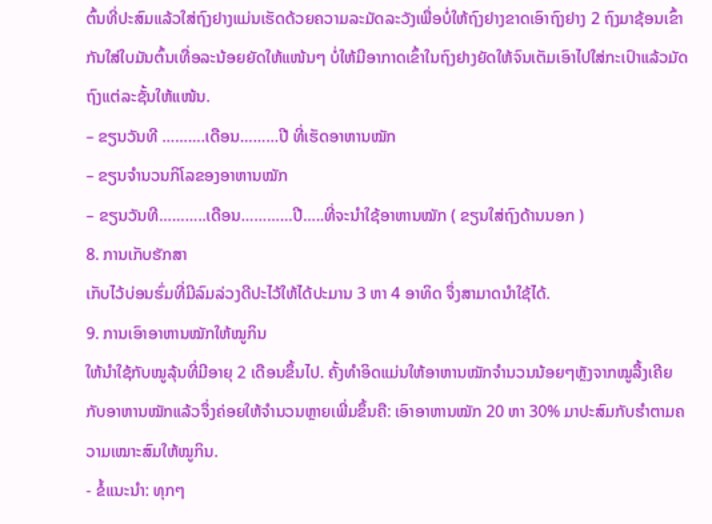ຕົ້ນທີ່ປະສົມແລ້ວໃສ່ຖົງຢາງແມ່ນເຮັດດ້ວຍຄວາມລະມັດລະວັງເພື່ອບໍ່ໃຫ້ຖົງຢາງຂາດເອົາຖົງຢາງ 2 ຖົງມາຊ້ອນເຂົ້າກັນໃສ່ໃບມັນຕົ້ນເທື່ອລະນ້ອຍຍັດໃຫ້ແໜ້ນໆ ບໍ່ໃຫ້ມີອາກາດເຂົ້າໃນຖົງຢາງຍັດໃຫ້ຈົນເຕັມເອົາໄປໃສ່ກະເປົາແລ້ວມັດຖົງແຕ່ລະຊັ້ນໃຫ້ແໜ້ນ.
– ຂຽນວັນທີ ……….ເດືອນ………ປີ ທີ່ເຮັດອາຫານໝັກ
– ຂຽນຈຳນວນກິໂລຂອງອາຫານໝັກ
– ຂຽນວັນທີ………..ເດືອນ…………ປີ…..ທີ່ຈະນຳໃຊ້ອາຫານໝັກ ( ຂຽນໃສ່ຖົງດ້ານນອກ )
8. ການເກັບຮັກສາ
ເກັບໄວ້ບ່ອນຮົ່ມທີ່ມີລົມລ່ວງດີປະໄວ້ໃຫ້ໄດ້ປະມານ 3 ຫາ 4 ອາທິດ ຈຶ່ງສາມາດນຳໃຊ້ໄດ້.
9. ການເອົາອາຫານໝັກໃຫ້ໝູກິນ
ໃຫ້ນຳໃຊ້ກັບໝູລຸ້ນທີ່ມີອາຍຸ 2 ເດືອນຂຶ້ນໄປ. ຄັ້ງທຳອິດແມ່ນໃຫ້ອາຫານໝັກຈຳນວນນ້ອຍໆຫຼັງຈາກໝູລື້ງເຄີຍກັບອາຫານໝັກແລ້ວຈຶ່ງຄ່ອຍໃຫ້ຈຳນວນຫຼາຍເພີ່ມຂຶ້ນຄື: ເອົາອາຫານໝັກ 20 ຫາ 30% ມາປະສົມກັບຮຳຕາມຄວາມເໝາະສົມໃຫ້ໝູກິນ.
- ຂໍ້ແນະນຳ: ທຸກໆ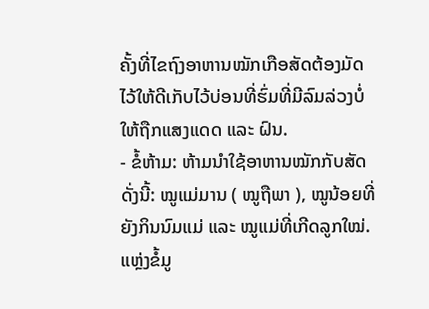ຄັ້ງທີ່ໄຂຖົງອາຫານໝັກເກືອສັດຕ້ອງມັດໄວ້ໃຫ້ດີເກັບໄວ້ບ່ອນທີ່ຮົ່ມທີ່ມີລົມລ່ວງບໍ່ໃຫ້ຖືກແສງແດດ ແລະ ຝົນ.
- ຂໍ້ຫ້າມ: ຫ້າມນຳໃຊ້ອາຫານໝັກກັບສັດດັ່ງນີ້: ໝູແມ່ມານ ( ໝູຖືພາ ), ໝູນ້ອຍທີ່ຍັງກິນນົມແມ່ ແລະ ໝູແມ່ທີ່ເກີດລູກໃໝ່.
ແຫຼ່ງຂໍ້ມູ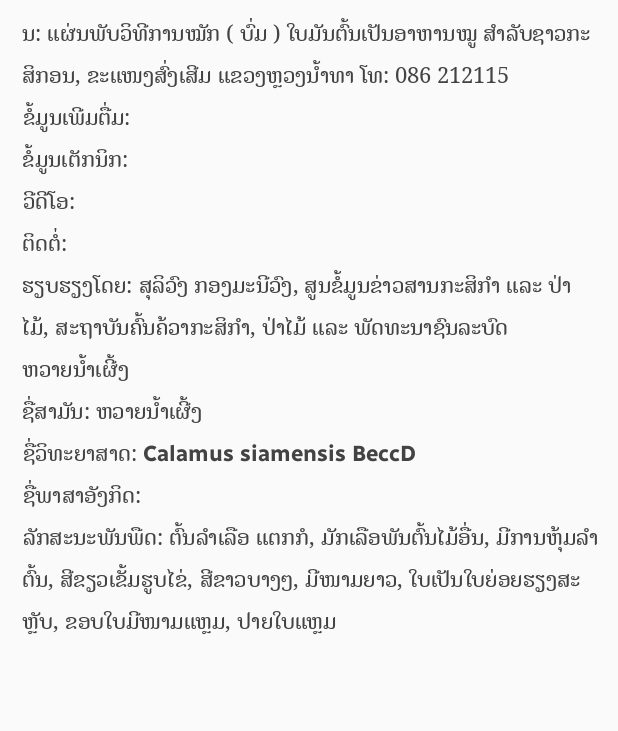ນ: ແຜ່ນພັບວິທີການໝັກ ( ບົ່ມ ) ໃບມັນຕົ້ນເປັນອາຫານໝູ ສຳລັບຊາວກະສິກອນ, ຂະແໜງສົ່ງເສີມ ແຂວງຫຼວງນ້ຳທາ ໂທ: 086 212115
ຂໍ້ມູນເພີມຕື່ມ:
ຂໍ້ມູນເຕັກນິກ:
ວີດີໂອ:
ຕິດຕໍ່:
ຮຽບຮຽງໂດຍ: ສຸລິວົງ ກອງມະນີວົງ, ສູນຂໍ້ມູນຂ່າວສານກະສິກຳ ແລະ ປ່າໄມ້, ສະຖາບັນຄົ້ນຄ້ວາກະສິກຳ, ປ່າໄມ້ ແລະ ພັດທະນາຊົນລະບົດ
ຫວາຍນໍ້າເຜີ້ງ
ຊື່ສາມັນ: ຫວາຍນໍ້າເຜີ້ງ
ຊື່ວິທະຍາສາດ: Calamus siamensis BeccD
ຊື່ພາສາອັງກິດ:
ລັກສະນະພັນພືດ: ຕົ້ນລໍາເລືອ ແຕກກໍ, ມັກເລືອພັນຕົ້ນໄມ້ອື່ນ, ມີການຫຸ້ມລໍາຕົ້ນ, ສີຂຽວເຂັ້ມຮູບໄຂ່, ສີຂາວບາງໆ, ມີໜາມຍາວ, ໃບເປັນໃບຍ່ອຍຮຽງສະຫຼັບ, ຂອບໃບມີໜາມແຫຼມ, ປາຍໃບແຫຼມ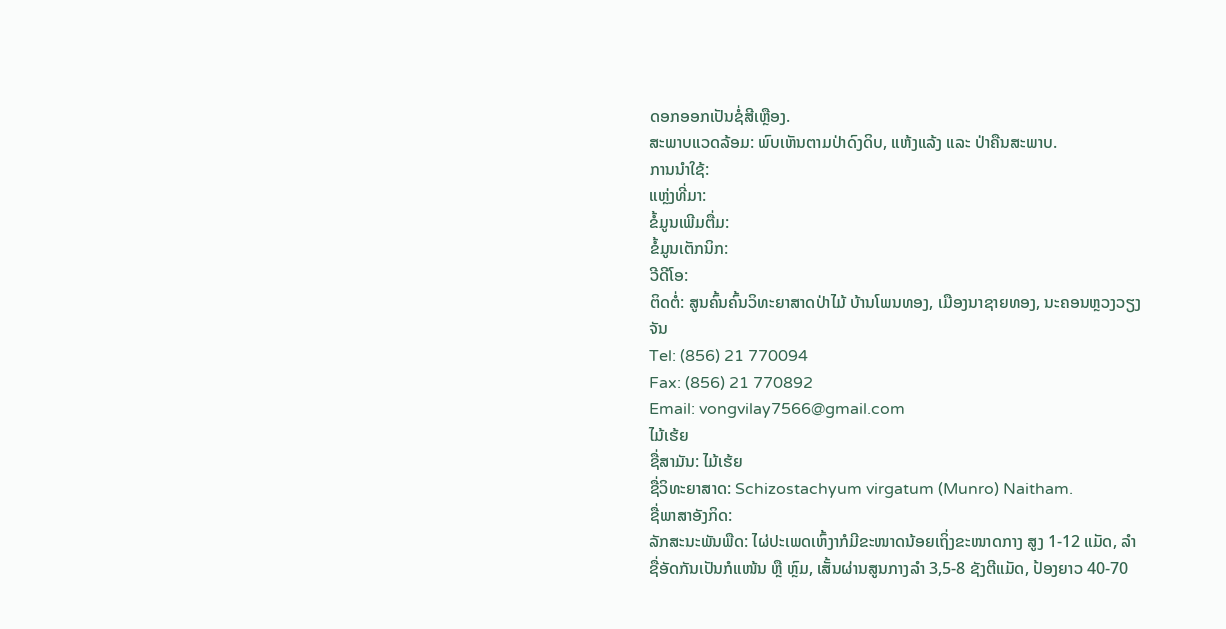ດອກອອກເປັນຊໍ່ສີເຫຼືອງ.
ສະພາບແວດລ້ອມ: ພົບເຫັນຕາມປ່າດົງດິບ, ແຫ້ງແລ້ງ ແລະ ປ່າຄືນສະພາບ.
ການນຳໃຊ້:
ແຫຼ່ງທີ່ມາ:
ຂໍ້ມູນເພີມຕື່ມ:
ຂໍ້ມູນເຕັກນິກ:
ວີດີໂອ:
ຕິດຕໍ່: ສູນຄົ້ນຄົ້ນວິທະຍາສາດປ່າໄມ້ ບ້ານໂພນທອງ, ເມືອງນາຊາຍທອງ, ນະຄອນຫຼວງວຽງຈັນ
Tel: (856) 21 770094
Fax: (856) 21 770892
Email: vongvilay7566@gmail.com
ໄມ້ເຮ້ຍ
ຊື່ສາມັນ: ໄມ້ເຮ້ຍ
ຊື່ວິທະຍາສາດ: Schizostachyum virgatum (Munro) Naitham.
ຊື່ພາສາອັງກິດ:
ລັກສະນະພັນພືດ: ໄຜ່ປະເພດເຫົ້ງາກໍມີຂະໜາດນ້ອຍເຖິ່ງຂະໜາດກາງ ສູງ 1-12 ແມັດ, ລໍາຊື່ອັດກັນເປັນກໍແໜ້ນ ຫຼື ຫຼົມ, ເສັ້ນຜ່ານສູນກາງລໍາ 3,5-8 ຊັງຕີແມັດ, ປ້ອງຍາວ 40-70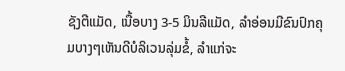ຊັງຕີແມັດ, ເນື້ອບາງ 3-5 ມິນລີແມັດ, ລໍາອ່ອນມີຂົນປົກຄຸມບາງໆເຫັນດີບໍລິເວນລຸ່ມຂໍ້, ລໍາແກ່ຈະ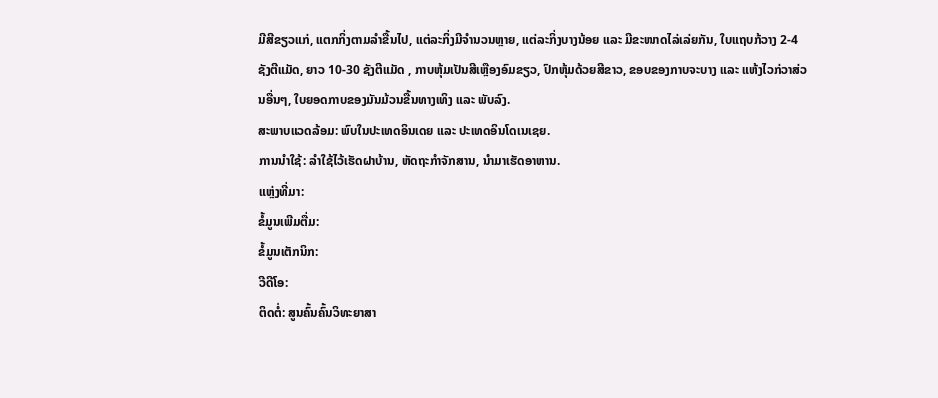ມີສີຂຽວແກ່, ແຕກກິ່ງຕາມລໍາຂື້ນໄປ, ແຕ່ລະກິ່ງມີຈໍານວນຫຼາຍ, ແຕ່ລະກິ່ງບາງນ້ອຍ ແລະ ມີຂະໜາດໄລ່ເລ່ຍກັນ, ໃບແຖບກ້ວາງ 2-4 ຊັງຕີແມັດ, ຍາວ 10-30 ຊັງຕີແມັດ , ກາບຫຸ້ມເປັນສີເຫຼືອງອົມຂຽວ, ປົກຫຸ້ມດ້ວຍສີຂາວ, ຂອບຂອງກາບຈະບາງ ແລະ ແຫ້ງໄວກ່ວາສ່ວນອື່ນໆ, ໃບຍອດກາບຂອງມັນມ້ວນຂື້ນທາງເທິງ ແລະ ພັບລົງ.
ສະພາບແວດລ້ອມ: ພົບໃນປະເທດອິນເດຍ ແລະ ປະເທດອິນໂດເນເຊຍ.
ການນຳໃຊ້: ລໍາໃຊ້ໄວ້ເຮັດຝາບ້ານ, ຫັດຖະກໍາຈັກສານ, ນໍາມາເຮັດອາຫານ.
ແຫຼ່ງທີ່ມາ:
ຂໍ້ມູນເພີມຕື່ມ:
ຂໍ້ມູນເຕັກນິກ:
ວີດີໂອ:
ຕິດຕໍ່: ສູນຄົ້ນຄົ້ນວິທະຍາສາ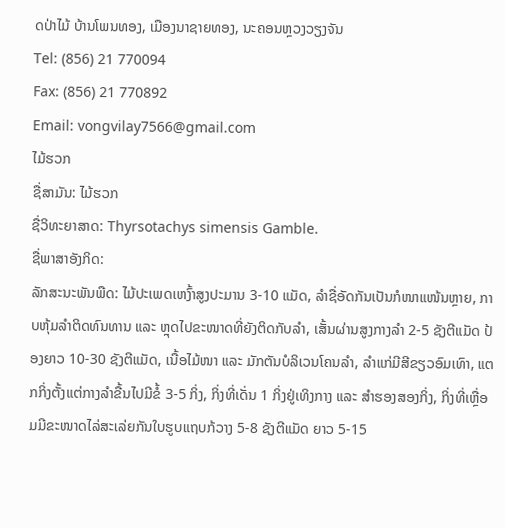ດປ່າໄມ້ ບ້ານໂພນທອງ, ເມືອງນາຊາຍທອງ, ນະຄອນຫຼວງວຽງຈັນ
Tel: (856) 21 770094
Fax: (856) 21 770892
Email: vongvilay7566@gmail.com
ໄມ້ຮວກ
ຊື່ສາມັນ: ໄມ້ຮວກ
ຊື່ວິທະຍາສາດ: Thyrsotachys simensis Gamble.
ຊື່ພາສາອັງກິດ:
ລັກສະນະພັນພືດ: ໄມ້ປະເພດເຫງົ້າສູງປະມານ 3-10 ແມັດ, ລໍາຊື່ອັດກັນເປັນກໍໜາແໜ້ນຫຼາຍ, ກາບຫຸ້ມລໍາຕິດທົນທານ ແລະ ຫຼຸດໄປຂະໜາດທີ່ຍັງຕິດກັບລໍາ, ເສັ້ນຜ່ານສູງກາງລໍາ 2-5 ຊັງຕີແມັດ ປ້ອງຍາວ 10-30 ຊັງຕີແມັດ, ເນື້ອໄມ້ໜາ ແລະ ມັກຕັນບໍລິເວນໂຄນລໍາ, ລໍາແກ່ມີສີຂຽວອົມເທົາ, ແຕກກິ່ງຕັ້ງແຕ່ກາງລໍາຂື້ນໄປມີຂໍ້ 3-5 ກິ່ງ, ກິ່ງທີ່ເດັ່ນ 1 ກິ່ງຢູ່ເທິງກາງ ແລະ ສໍາຮອງສອງກິ່ງ, ກິ່ງທີ່ເຫຼື່ອມມີຂະໜາດໄລ່ສະເລ່ຍກັນໃບຮູບແຖບກ້ວາງ 5-8 ຊັງຕີແມັດ ຍາວ 5-15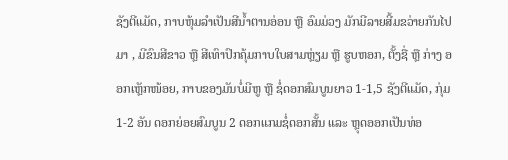ຊັງຕີແມັດ, ກາບຫຸ້ມລໍາເປັນສີນໍ້າຕານອ່ອນ ຫຼື ອົມມ່ວງ ມັກມີລາຍສີ້ມຂວ່າຍກັນໄປມາ , ມີຂົນສີຂາວ ຫຼື ສີເທົາປົກຄຸ້ມກາບໃບສາມຫຼ່ຽມ ຫຼື ຮູບຫອກ, ຕັ້ງຊື່ ຫຼື ກ່າງ ອອກເຫຼັກໜ້ອຍ, ກາບຂອງມັນບໍ່ມີຫູ ຫຼື ຊໍ່ດອກສົມບູນຍາວ 1-1,5 ຊັງຕີແມັດ, ກຸ່ມ 1-2 ອັນ ດອກຍ່ອຍສົມບູນ 2 ດອກແກມຊໍ່ດອກສັ້ນ ແລະ ຫຼຸດອອກເປັນທ່ອ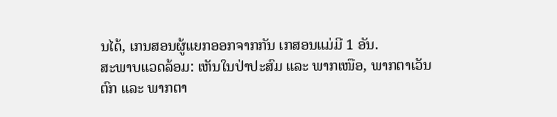ນໄດ້, ເກນສອນຜູ້ແຍກອອກຈາກກັນ ເກສອນແມ່ມີ 1 ອັນ.
ສະພາບແວດລ້ອມ: ເຫັນໃນປ່າປະສົມ ແລະ ພາກເໜືອ, ພາກຕາເວັນຕົກ ແລະ ພາກຕາ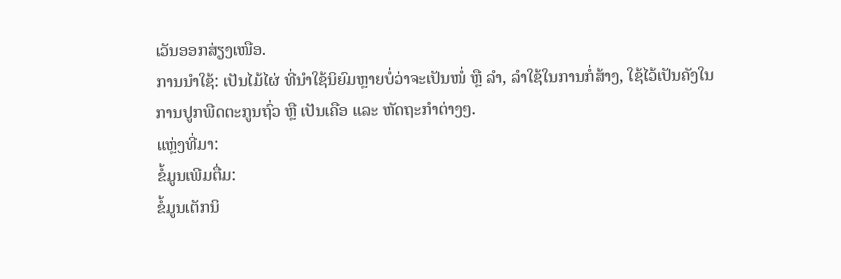ເວັນອອກສ່ຽງເໜືອ.
ການນຳໃຊ້: ເປັນໄມ້ໄຜ່ ທີ່ນໍາໃຊ້ນິຍົມຫຼາຍບໍ່ວ່າຈະເປັນໜໍ່ ຫຼື ລໍາ, ລໍາໃຊ້ໃນການກໍ່ສ້າງ, ໃຊ້ໄວ້ເປັນຄັງໃນການປູກພືດຕະກູນຖົ່ວ ຫຼື ເປັນເຄືອ ແລະ ຫັດຖະກໍາຕ່າງໆ.
ແຫຼ່ງທີ່ມາ:
ຂໍ້ມູນເພີມຕື່ມ:
ຂໍ້ມູນເຕັກນິ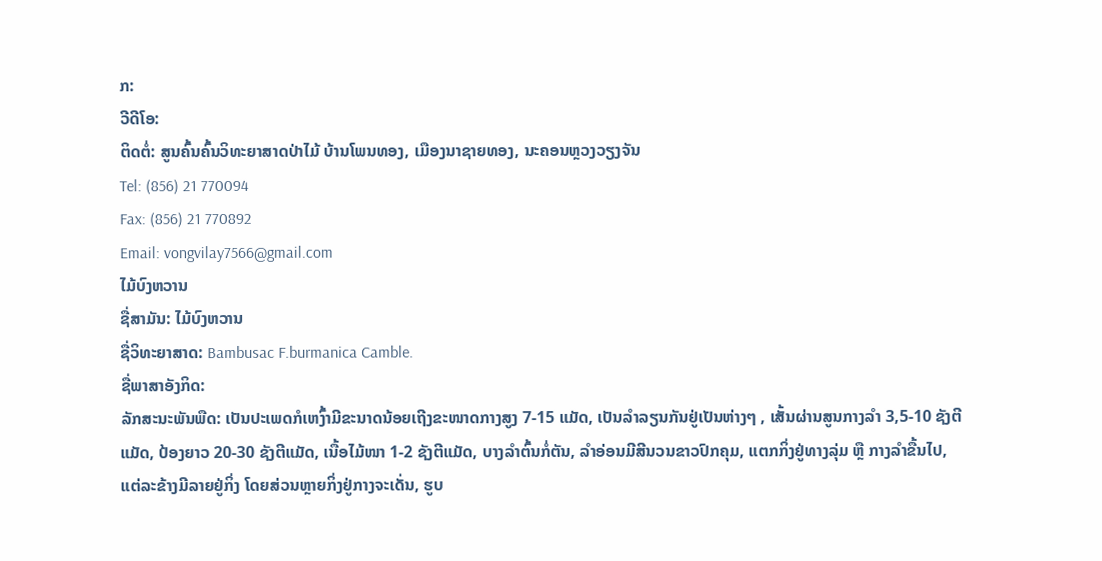ກ:
ວີດີໂອ:
ຕິດຕໍ່: ສູນຄົ້ນຄົ້ນວິທະຍາສາດປ່າໄມ້ ບ້ານໂພນທອງ, ເມືອງນາຊາຍທອງ, ນະຄອນຫຼວງວຽງຈັນ
Tel: (856) 21 770094
Fax: (856) 21 770892
Email: vongvilay7566@gmail.com
ໄມ້ບົງຫວານ
ຊື່ສາມັນ: ໄມ້ບົງຫວານ
ຊື່ວິທະຍາສາດ: Bambusac F.burmanica Camble.
ຊື່ພາສາອັງກິດ:
ລັກສະນະພັນພືດ: ເປັນປະເພດກໍເຫງົ້າມີຂະນາດນ້ອຍເຖີງຂະໜາດກາງສູງ 7-15 ແມັດ, ເປັນລໍາລຽນກັນຢູ່ເປັນຫ່າງໆ , ເສັ້ນຜ່ານສູນກາງລໍາ 3,5-10 ຊັງຕີແມັດ, ປ້ອງຍາວ 20-30 ຊັງຕີແມັດ, ເນື້ອໄມ້ໜາ 1-2 ຊັງຕີແມັດ, ບາງລໍາຕົ້ນກໍ່ຕັນ, ລໍາອ່ອນມີສີນວນຂາວປົກຄຸມ, ແຕກກິ່ງຢູ່ທາງລຸ່ມ ຫຼື ກາງລໍາຂື້ນໄປ, ແຕ່ລະຂ້າງມີລາຍຢູ່ກິ່ງ ໂດຍສ່ວນຫຼາຍກິ່ງຢູ່ກາງຈະເດັ່ນ, ຮູບ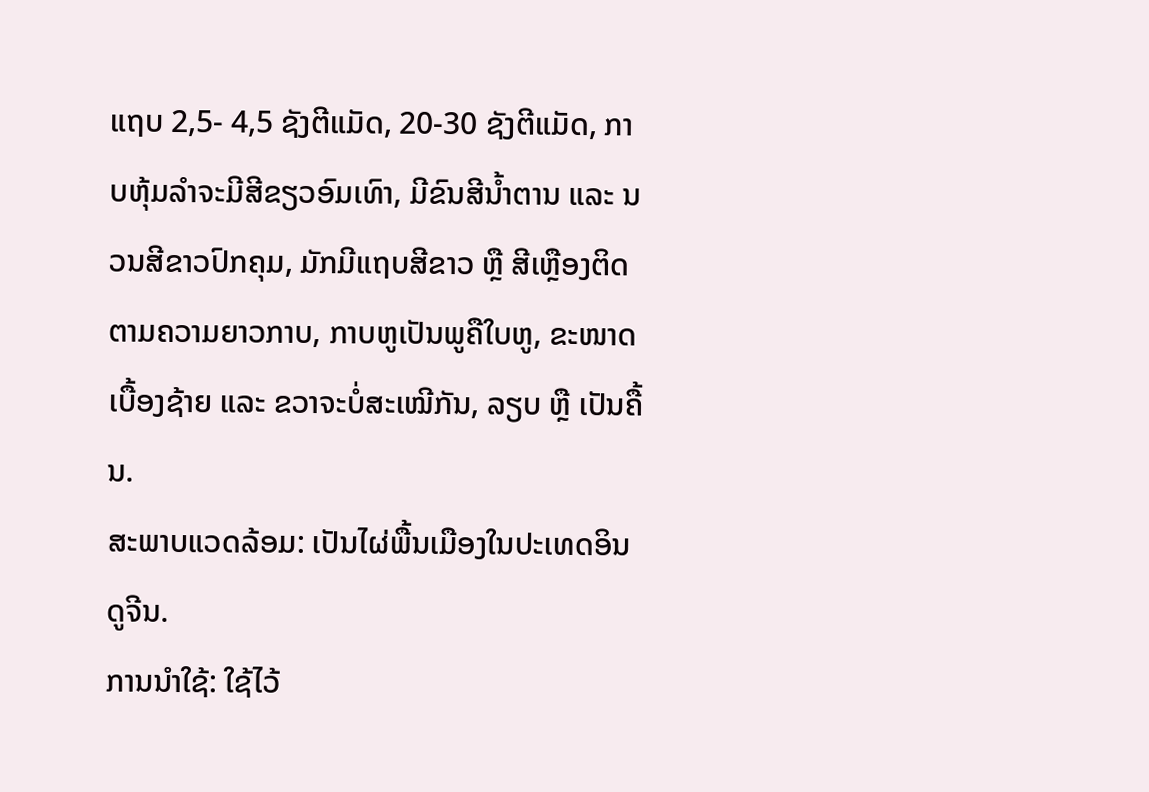ແຖບ 2,5- 4,5 ຊັງຕີແມັດ, 20-30 ຊັງຕີແມັດ, ກາບຫຸ້ມລໍາຈະມີສີຂຽວອົມເທົາ, ມີຂົນສີນໍ້າຕານ ແລະ ນວນສີຂາວປົກຄຸມ, ມັກມີແຖບສີຂາວ ຫຼື ສີເຫຼືອງຕິດຕາມຄວາມຍາວກາບ, ກາບຫູເປັນພູຄືໃບຫູ, ຂະໜາດເບື້ອງຊ້າຍ ແລະ ຂວາຈະບໍ່ສະເໝີກັນ, ລຽບ ຫຼື ເປັນຄື້ນ.
ສະພາບແວດລ້ອມ: ເປັນໄຜ່ພື້ນເມືອງໃນປະເທດອິນດູຈີນ.
ການນຳໃຊ້: ໃຊ້ໄວ້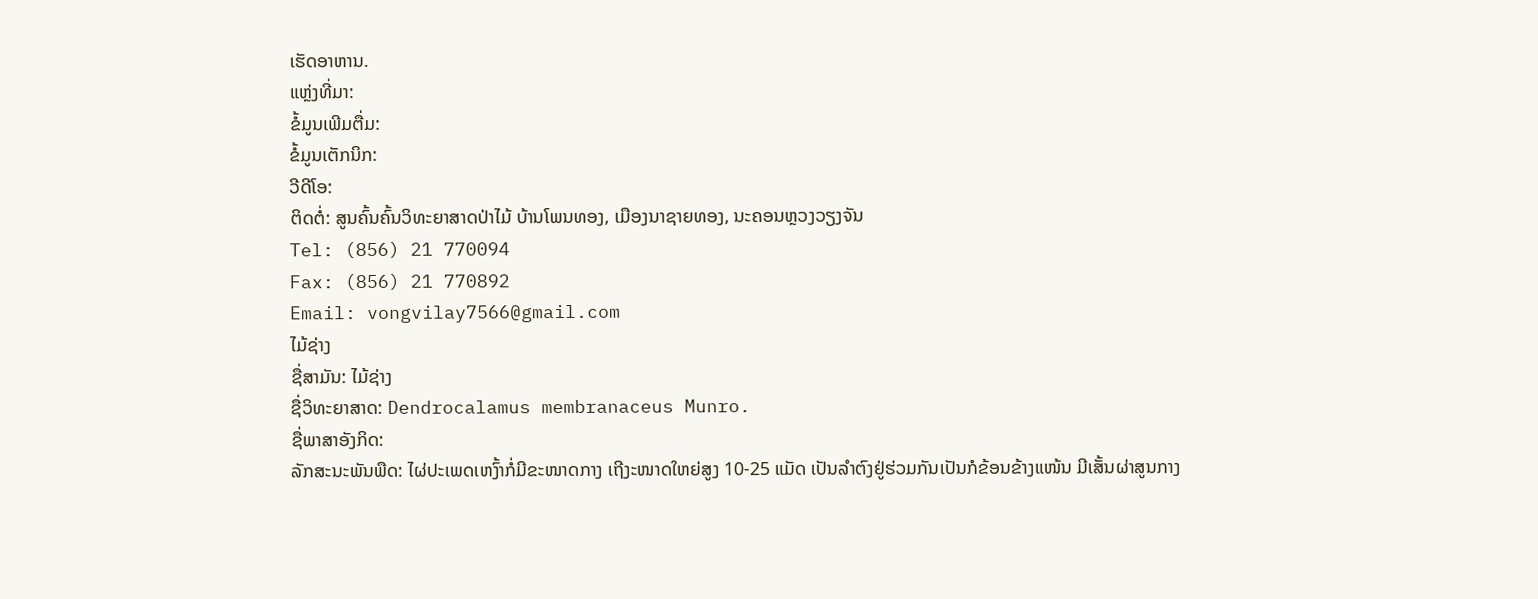ເຮັດອາຫານ.
ແຫຼ່ງທີ່ມາ:
ຂໍ້ມູນເພີມຕື່ມ:
ຂໍ້ມູນເຕັກນິກ:
ວີດີໂອ:
ຕິດຕໍ່: ສູນຄົ້ນຄົ້ນວິທະຍາສາດປ່າໄມ້ ບ້ານໂພນທອງ, ເມືອງນາຊາຍທອງ, ນະຄອນຫຼວງວຽງຈັນ
Tel: (856) 21 770094
Fax: (856) 21 770892
Email: vongvilay7566@gmail.com
ໄມ້ຊ່າງ
ຊື່ສາມັນ: ໄມ້ຊ່າງ
ຊື່ວິທະຍາສາດ: Dendrocalamus membranaceus Munro.
ຊື່ພາສາອັງກິດ:
ລັກສະນະພັນພືດ: ໄຜ່ປະເພດເຫງົ້າກໍ່ມີຂະໜາດກາງ ເຖີງະໜາດໃຫຍ່ສູງ 10-25 ແມັດ ເປັນລໍາຕົງຢູ່ຮ່ວມກັນເປັນກໍຂ້ອນຂ້າງແໜ້ນ ມີເສັ້ນຜ່າສູນກາງ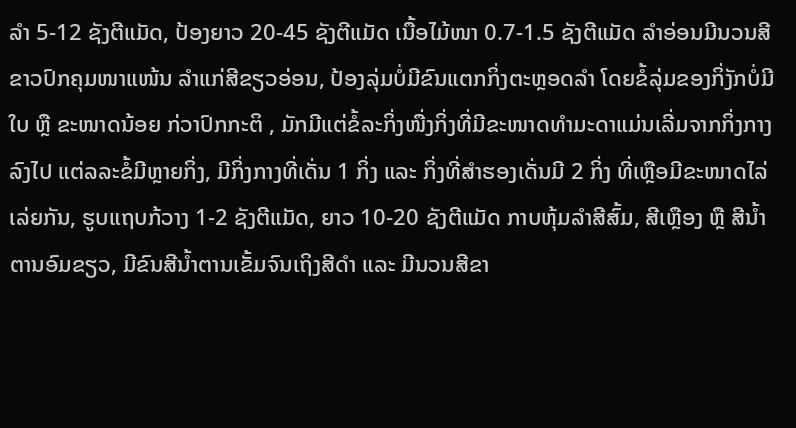ລໍາ 5-12 ຊັງຕີແມັດ, ປ້ອງຍາວ 20-45 ຊັງຕີແມັດ ເນື້ອໄມ້ໜາ 0.7-1.5 ຊັງຕີແມັດ ລໍາອ່ອນມີນວນສີຂາວປົກຄຸມໜາແໜ້ນ ລໍາແກ່ສີຂຽວອ່ອນ, ປ້ອງລຸ່ມບໍ່ມີຂົນແຕກກິ່ງຕະຫຼອດລໍາ ໂດຍຂໍ້ລຸ່ມຂອງກິ່ງັກບໍ່ມີໃບ ຫຼື ຂະໜາດນ້ອຍ ກ່ວາປົກກະຕິ , ມັກມີແຕ່ຂໍ້ລະກິ່ງໜື່ງກິ່ງທີ່ມີຂະໜາດທໍາມະດາແມ່ນເລີ່ມຈາກກິ່ງກາງລົງໄປ ແຕ່ລລະຂໍ້ມີຫຼາຍກິ່ງ, ມີກິ່ງກາງທີ່ເດັ່ນ 1 ກິ່ງ ແລະ ກິ່ງທີ່ສໍາຮອງເດັ່ນມີ 2 ກິ່ງ ທີ່ເຫຼືອມີຂະໜາດໄລ່ເລ່ຍກັນ, ຮູບແຖບກ້ວາງ 1-2 ຊັງຕີແມັດ, ຍາວ 10-20 ຊັງຕີແມັດ ກາບຫຸ້ມລໍາສີສົ້ມ, ສີເຫຼືອງ ຫຼື ສີນໍ້າຕານອົມຂຽວ, ມີຂົນສີນໍ້າຕານເຂັ້ມຈົນເຖິງສີດໍາ ແລະ ມີນວນສີຂາ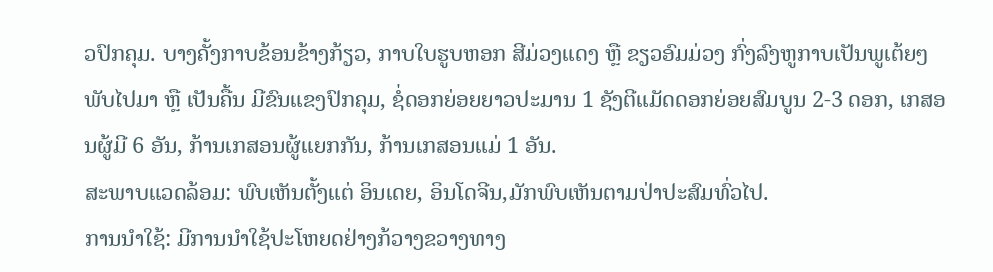ວປົກຄຸມ. ບາງຄັ້ງກາບຂ້ອນຂ້າງກ້ຽວ, ກາບໃບຮູບຫອກ ສີມ່ວງແດງ ຫຼື ຂຽວອົມມ່ວງ ກົ່ງລົງຫູກາບເປັນພູເຕ້ຍໆ ພັບໄປມາ ຫຼື ເປັນຄື້ນ ມີຂົນແຂງປົກຄຸມ, ຊໍ່ດອກຍ່ອຍຍາວປະມານ 1 ຊັງຕີແມັດດອກຍ່ອຍສົມບູນ 2-3 ດອກ, ເກສອນຜູ້ມີ 6 ອັນ, ກ້ານເກສອນຜູ້ແຍກກັນ, ກ້ານເກສອນແມ່ 1 ອັນ.
ສະພາບແວດລ້ອມ: ພົບເຫັນຕັ້ງແຕ່ ອິນເດຍ, ອິນໂດຈີນ,ມັກພົບເຫັນຕາມປ່າປະສົມທົ່ວໄປ.
ການນຳໃຊ້: ມີການນໍາໃຊ້ປະໂຫຍດຢ່າງກ້ວາງຂວາງທາງ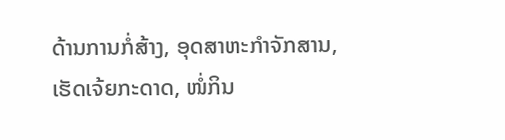ດ້ານການກໍ່ສ້າງ, ອຸດສາຫະກໍາຈັກສານ, ເຮັດເຈ້ຍກະດາດ, ໜໍ່ກິນ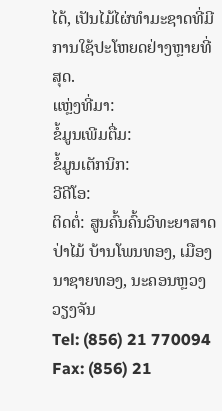ໄດ້, ເປັນໄມ້ໄຜ່ທໍາມະຊາດທີ່ມີການໃຊ້ປະໂຫຍດຢ່າງຫຼາຍທີ່ສຸດ.
ແຫຼ່ງທີ່ມາ:
ຂໍ້ມູນເພີມຕື່ມ:
ຂໍ້ມູນເຕັກນິກ:
ວີດີໂອ:
ຕິດຕໍ່: ສູນຄົ້ນຄົ້ນວິທະຍາສາດປ່າໄມ້ ບ້ານໂພນທອງ, ເມືອງນາຊາຍທອງ, ນະຄອນຫຼວງວຽງຈັນ
Tel: (856) 21 770094
Fax: (856) 21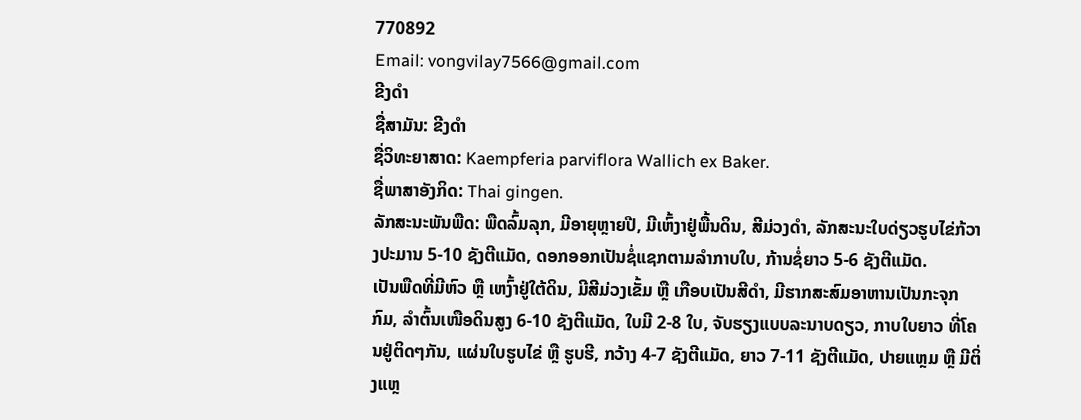770892
Email: vongvilay7566@gmail.com
ຂີງດໍາ
ຊື່ສາມັນ: ຂີງດໍາ
ຊື່ວິທະຍາສາດ: Kaempferia parviflora Wallich ex Baker.
ຊື່ພາສາອັງກິດ: Thai gingen.
ລັກສະນະພັນພືດ: ພືດລົ້ມລຸກ, ມີອາຍຸຫຼາຍປີ, ມີເຫົ້ງາຢູ່ພື້ນດິນ, ສີມ່ວງດໍາ, ລັກສະນະໃບດ່ຽວຮູບໄຂ່ກ້ວາງປະມານ 5-10 ຊັງຕີແມັດ, ດອກອອກເປັນຊໍ່ແຊກຕາມລໍາກາບໃບ, ກ້ານຊໍ່ຍາວ 5-6 ຊັງຕີແມັດ.
ເປັນພືດທີ່ມີຫົວ ຫຼື ເຫງົ້າຢູ່ໃຕ້ດິນ, ມີສີມ່ວງເຂັ້ມ ຫຼື ເກືອບເປັນສີດຳ, ມີຮາກສະສົມອາຫານເປັນກະຈຸກກົມ, ລຳຕົ້ນເໜືອດິນສູງ 6-10 ຊັງຕີແມັດ, ໃບມີ 2-8 ໃບ, ຈັບຮຽງແບບລະນາບດຽວ, ກາບໃບຍາວ ທີ່ໂຄນຢູ່ຕິດໆກັນ, ແຜ່ນໃບຮູບໄຂ່ ຫຼື ຮູບຮີ, ກວ້າງ 4-7 ຊັງຕີແມັດ, ຍາວ 7-11 ຊັງຕີແມັດ, ປາຍແຫຼມ ຫຼື ມີຕິ່ງແຫຼ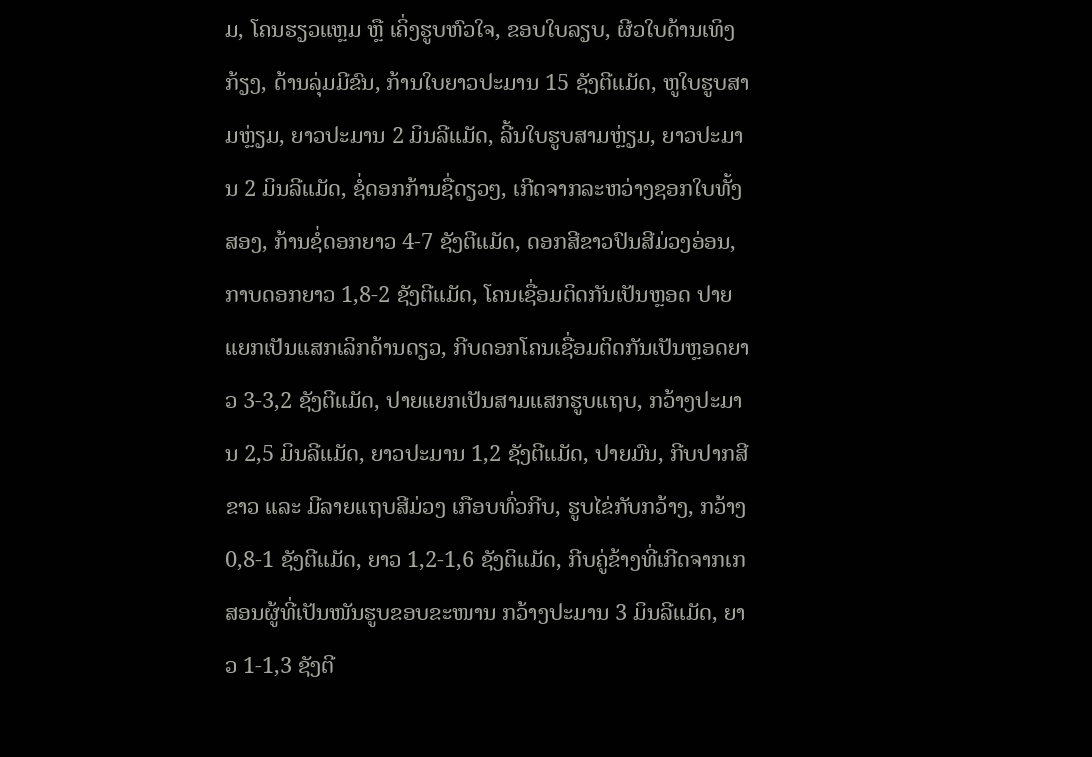ມ, ໂຄນຮຽວແຫຼມ ຫຼື ເຄິ່ງຮູບຫົວໃຈ, ຂອບໃບລຽບ, ຜີວໃບດ້ານເທິງກ້ຽງ, ດ້ານລຸ່ມມີຂົນ, ກ້ານໃບຍາວປະມານ 15 ຊັງຕີແມັດ, ຫູໃບຮູບສາມຫຼ່ຽມ, ຍາວປະມານ 2 ມິນລີແມັດ, ລີ້ນໃບຮູບສາມຫ່ຼຽມ, ຍາວປະມານ 2 ມິນລີແມັດ, ຊໍ່ດອກກ້ານຊື່ດຽວໆ, ເກີດຈາກລະຫວ່າງຊອກໃບທັ້ງສອງ, ກ້ານຊໍ່ດອກຍາວ 4-7 ຊັງຕີແມັດ, ດອກສີຂາວປົນສີມ່ວງອ່ອນ, ກາບດອກຍາວ 1,8-2 ຊັງຕີແມັດ, ໂຄນເຊື່ອມຕິດກັນເປັນຫຼອດ ປາຍແຍກເປັນແສກເລິກດ້ານດຽວ, ກີບດອກໂຄນເຊື່ອມຕິດກັນເປັນຫຼອດຍາວ 3-3,2 ຊັງຕີແມັດ, ປາຍແຍກເປັນສາມແສກຮູບແຖບ, ກວ້າງປະມານ 2,5 ມິນລີແມັດ, ຍາວປະມານ 1,2 ຊັງຕີແມັດ, ປາຍມົນ, ກີບປາກສີຂາວ ແລະ ມີລາຍແຖບສີມ່ວງ ເກືອບທົ່ວກີບ, ຮູບໄຂ່ກັບກວ້າງ, ກວ້າງ 0,8-1 ຊັງຕີແມັດ, ຍາວ 1,2-1,6 ຊັງຕິແມັດ, ກີບຄູ່ຂ້າງທີ່ເກີດຈາກເກສອນຜູ້ທີ່ເປັນໜັນຮູບຂອບຂະໜານ ກວ້າງປະມານ 3 ມິນລີແມັດ, ຍາວ 1-1,3 ຊັງຕີ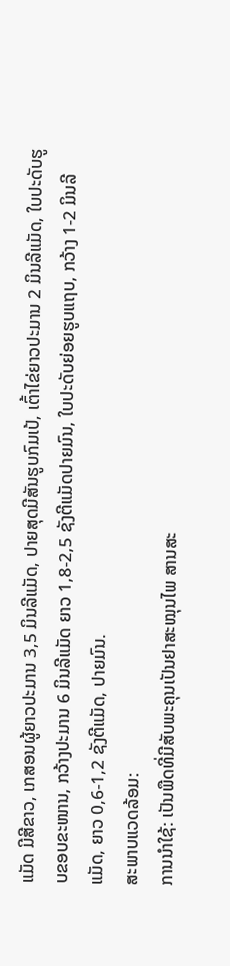ແມັດ ມີສີຂາວ, ເກສອນຜູ້ຍາວປະມານ 3,5 ມິນລີແມັດ, ປາຍສຸດມີສັນຮູບກົມເປ້, ເຕົ້າໄຂ່ຍາວປະມານ 2 ມິນລີແມັດ, ໃບປະດັບຮູບຂອບຂະໜານ, ກວ້າງປະມານ 6 ມິນລີແມັດ ຍາວ 1,8-2,5 ຊັງຕີແມັດປາຍມົນ, ໃບປະດັບຍ່ອຍຮູບແຖບ, ກວ້າງ 1-2 ມິນລີແມັດ, ຍາວ 0,6-1,2 ຊັງຕີແມັດ, ປາຍມົນ.
ສະພາບແວດລ້ອມ:
ການນຳໃຊ້: ເປັນພືດທີ່ມີສັບພະຄຸນເປັນຢາສະໝຸນໄພ ສານສະ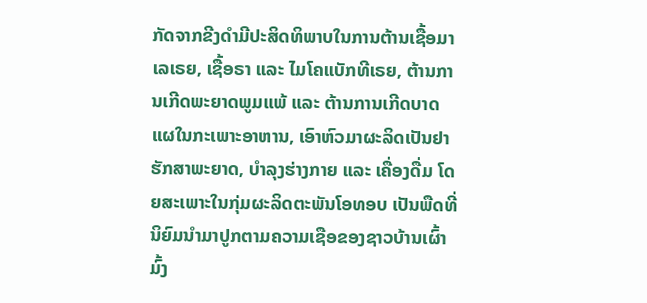ກັດຈາກຂີງດຳມີປະສິດທິພາບໃນການຕ້ານເຊື້ອມາເລເຣຍ, ເຊື້ອຣາ ແລະ ໄມໂຄແບັກທີເຣຍ, ຕ້ານການເກີດພະຍາດພູມແພ້ ແລະ ຕ້ານການເກີດບາດແຜໃນກະເພາະອາຫານ, ເອົາຫົວມາຜະລິດເປັນຢາຮັກສາພະຍາດ, ບຳລຸງຮ່າງກາຍ ແລະ ເຄື່ອງດື່ມ ໂດຍສະເພາະໃນກຸ່ມຜະລິດຕະພັນໂອທອບ ເປັນພືດທີ່ນິຍົມນຳມາປູກຕາມຄວາມເຊືອຂອງຊາວບ້ານເຜົ້າມົ້ງ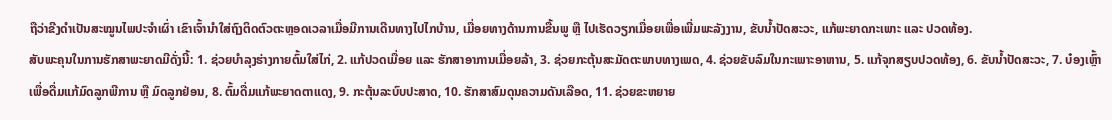ຖືວ່າຂີງດຳເປັນສະໝູນໄພປະຈຳເຜົ່າ ເຂົາເຈົ້ານຳໃສ່ຖົງຕິດຕົວຕະຫຼອດເວລາເມື່ອມີການເດີນທາງໄປໄກບ້ານ, ເມື່ອຍທາງດ້ານການຂື້ນພູ ຫຼື ໄປເຮັດວຽກເມື່ອຍເພື່ອເພີ່ມພະລັງງານ, ຂັບນ້ຳປັດສະວະ, ແກ້ພະຍາດກະເພາະ ແລະ ປວດທ້ອງ.
ສັບພະຄຸນໃນການຮັກສາພະຍາດມີດັ່ງນີ້: 1. ຊ່ວຍບຳລຸງຮ່າງກາຍຕົ້ມໃສ່ໄກ່, 2. ແກ້ປວດເມື່ອຍ ແລະ ຮັກສາອາການເມື່ອຍລ້າ, 3. ຊ່ວຍກະຕຸ້ນສະມັດຕະພາບທາງເພດ, 4. ຊ່ວຍຂັບລົມໃນກະເພາະອາຫານ, 5. ແກ້ຈຸກສຽບປວດທ້ອງ, 6. ຂັບນ້ຳປັດສະວະ, 7. ບ໋ອງເຫຼົ້າເພື່ອດື່ມແກ້ມົດລູກພີການ ຫຼື ມົດລູກຢ່ອນ, 8. ຕົ້ມດື່ມແກ້ພະຍາດຕາແດງ, 9. ກະຕຸ້ນລະບົບປະສາດ, 10. ຮັກສາສົມດຸນຄວາມດັນເລືອດ, 11. ຊ່ວຍຂະຫຍາຍ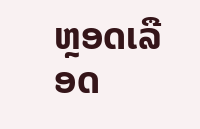ຫຼອດເລືອດ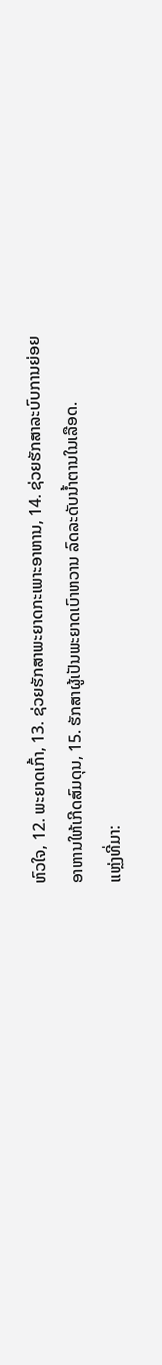ຫົວໃຈ, 12. ພະຍາດເກົ້າ, 13. ຊ່ວຍຮັກສາພະຍາດກະເພາະອາຫານ, 14. ຊ່ວຍຮັກສາລະບົບການຍ່ອຍອາຫານໃຫ້ເກີດສົມດຸນ, 15. ຮັກສາຜູ້ເປັນພະຍາດເບົາຫວານ ລົດລະດັບນ້ຳຕານໃນເລືອດ.
ແຫຼ່ງທີ່ມາ: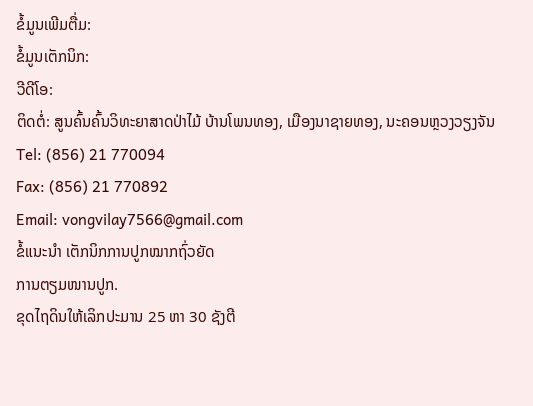ຂໍ້ມູນເພີມຕື່ມ:
ຂໍ້ມູນເຕັກນິກ:
ວີດີໂອ:
ຕິດຕໍ່: ສູນຄົ້ນຄົ້ນວິທະຍາສາດປ່າໄມ້ ບ້ານໂພນທອງ, ເມືອງນາຊາຍທອງ, ນະຄອນຫຼວງວຽງຈັນ
Tel: (856) 21 770094
Fax: (856) 21 770892
Email: vongvilay7566@gmail.com
ຂໍ້ແນະນຳ ເຕັກນິກການປູກໝາກຖົ່ວຍັດ
ການຕຽມໜານປູກ.
ຂຸດໄຖດິນໃຫ້ເລິກປະມານ 25 ຫາ 30 ຊັງຕີ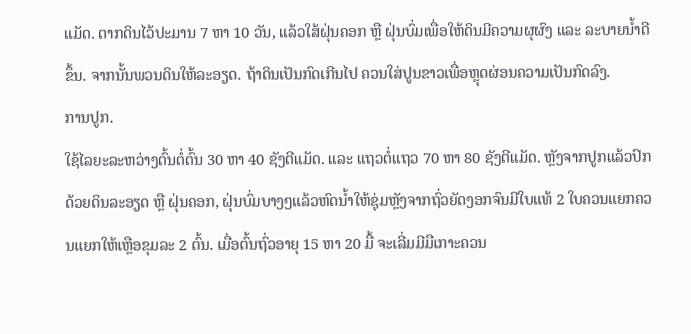ແມັດ. ຕາກດິນໄວ້ປະມານ 7 ຫາ 10 ວັນ, ແລ້ວໃສ້ຝຸ່ນຄອກ ຫຼື ຝຸ່ນບົ່ມເພື່ອໃຫ້ດິນມີຄວາມຜຸຜົງ ແລະ ລະບາຍນ້ຳດີຂຶ້ນ. ຈາກນັ້ນພວນດິນໃຫ້ລະອຽດ. ຖ້າດິນເປັນກົດເກີນໄປ ຄວນໃສ່ປູນຂາວເພື່ອຫຼຸດຜ່ອນຄວາມເປັນກົດລົງ.
ການປູກ.
ໃຊ້ໄລຍະລະຫວ່າງຕົ້ນຕໍ່ຕົ້ນ 30 ຫາ 40 ຊັງຕີແມັດ. ແລະ ແຖວຕໍ່ແຖວ 70 ຫາ 80 ຊັງຕີແມັດ. ຫຼັງຈາກປູກແລ້ວປົກດ້ວຍດິນລະອຽດ ຫຼື ຝຸ່ນຄອກ, ຝຸ່ນບົ່ມບາງໆແລ້ວຫົດນ້ຳໃຫ້ຊຸ່ມຫຼັງຈາກຖົ່ວຍັດງອກຈົນມີໃບແທ້ 2 ໃບຄວນແຍກຄວນແຍກໃຫ້ເຫຼືອຂຸມລະ 2 ຕົ້ນ. ເມື່ອຕົ້ນຖົ່ວອາຍຸ 15 ຫາ 20 ມື້ ຈະເລີ່ມມີມືເກາະຄວນ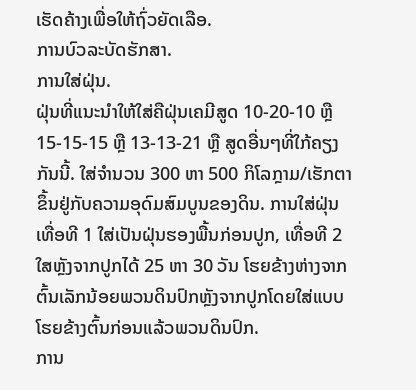ເຮັດຄ້າງເພື່ອໃຫ້ຖົ່ວຍັດເລືອ.
ການບົວລະບັດຮັກສາ.
ການໃສ່ຝຸ່ນ.
ຝຸ່ນທີ່ແນະນຳໃຫ້ໃສ່ຄືຝຸ່ນເຄມີສູດ 10-20-10 ຫຼື 15-15-15 ຫຼື 13-13-21 ຫຼື ສູດອື່ນໆທີ່ໃກ້ຄຽງກັນນີ້. ໃສ່ຈຳນວນ 300 ຫາ 500 ກິໂລກຼາມ/ເຮັກຕາ ຂຶ້ນຢູ່ກັບຄວາມອຸດົມສົມບູນຂອງດິນ. ການໃສ່ຝຸ່ນເທື່ອທີ 1 ໃສ່ເປັນຝຸ່ນຮອງພື້ນກ່ອນປູກ, ເທື່ອທີ 2 ໃສຫຼັງຈາກປູກໄດ້ 25 ຫາ 30 ວັນ ໂຮຍຂ້າງຫ່າງຈາກຕົ້ນເລັກນ້ອຍພວນດິນປົກຫຼັງຈາກປູກໂດຍໃສ່ແບບໂຮຍຂ້າງຕົ້ນກ່ອນແລ້ວພວນດິນປົກ.
ການ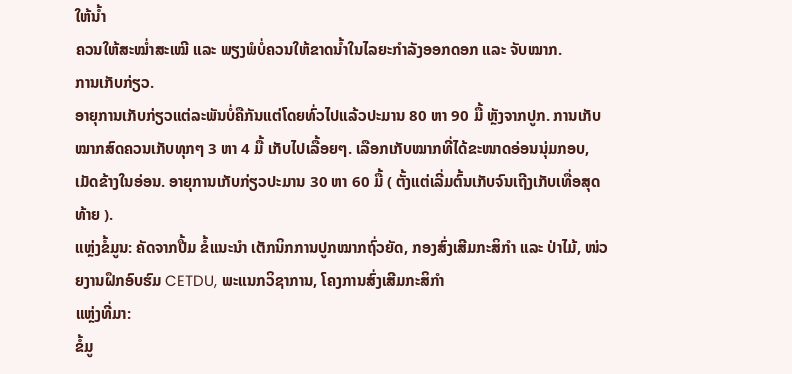ໃຫ້ນ້ຳ
ຄວນໃຫ້ສະໝ່ຳສະເໝີ ແລະ ພຽງພໍບໍ່ຄວນໃຫ້ຂາດນ້ຳໃນໄລຍະກຳລັງອອກດອກ ແລະ ຈັບໝາກ.
ການເກັບກ່ຽວ.
ອາຍຸການເກັບກ່ຽວແຕ່ລະພັນບໍ່ຄືກັນແຕ່ໂດຍທົ່ວໄປແລ້ວປະມານ 80 ຫາ 90 ມື້ ຫຼັງຈາກປູກ. ການເກັບໝາກສົດຄວນເກັບທຸກໆ 3 ຫາ 4 ມື້ ເກັບໄປເລື້ອຍໆ. ເລືອກເກັບໝາກທີ່ໄດ້ຂະໜາດອ່ອນນຸ່ມກອບ, ເມັດຂ້າງໃນອ່ອນ. ອາຍຸການເກັບກ່ຽວປະມານ 30 ຫາ 60 ມື້ ( ຕັ້ງແຕ່ເລີ່ມຕົ້ນເກັບຈົນເຖີງເກັບເທື່ອສຸດທ້າຍ ).
ແຫຼ່ງຂໍ້ມູນ: ຄັດຈາກປື້ມ ຂໍ້ແນະນຳ ເຕັກນິກການປູກໝາກຖົ່ວຍັດ, ກອງສົ່ງເສີມກະສິກຳ ແລະ ປ່າໄມ້, ໜ່ວຍງານຝຶກອົບຮົມ CETDU, ພະແນກວິຊາການ, ໂຄງການສົ່ງເສີມກະສິກຳ
ແຫຼ່ງທີ່ມາ:
ຂໍ້ມູ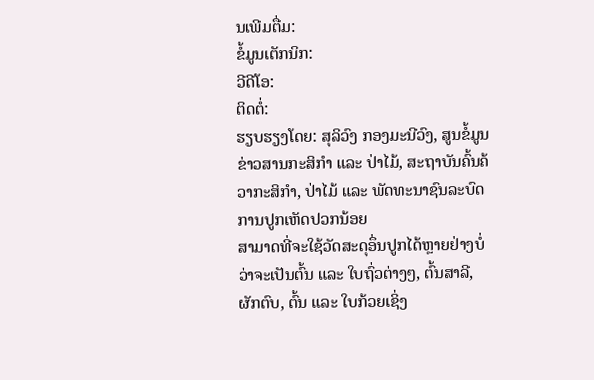ນເພີມຕື່ມ:
ຂໍ້ມູນເຕັກນິກ:
ວີດີໂອ:
ຕິດຕໍ່:
ຮຽບຮຽງໂດຍ: ສຸລິວົງ ກອງມະນີວົງ, ສູນຂໍ້ມູນຂ່າວສານກະສິກຳ ແລະ ປ່າໄມ້, ສະຖາບັນຄົ້ນຄ້ວາກະສິກຳ, ປ່າໄມ້ ແລະ ພັດທະນາຊົນລະບົດ
ການປູກເຫັດປວກນ້ອຍ
ສາມາດທີ່ຈະໃຊ້ວັດສະດຸອຶ່ນປູກໄດ້ຫຼາຍຢ່າງບໍ່ວ່າຈະເປັນຕົ້ນ ແລະ ໃບຖົ່ວຕ່າງໆ, ຕົ້ນສາລີ, ຜັກຕົບ, ຕົ້ນ ແລະ ໃບກ້ວຍເຊິ່ງ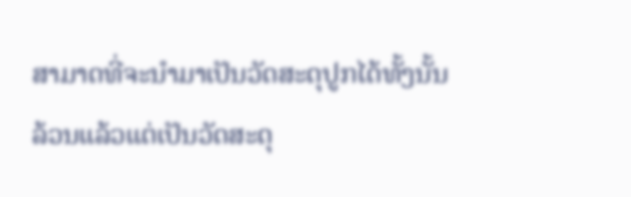ສາມາດທີ່ຈະນຳມາເປັນວັດສະດຸປູກໄດ້ທັ້ງນັ້ນ ລ້ວນແລ້ວແຕ່ເປັນວັດສະດຸ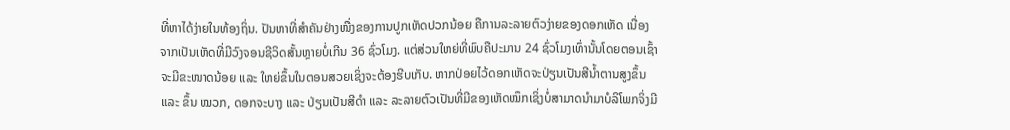ທີ່ຫາໄດ້ງ່າຍໃນທ້ອງຖິ່ນ. ປັນຫາທີ່ສຳຄັນຢ່າງໜື່ງຂອງການປູກເຫັດປວກນ້ອຍ ຄືການລະລາຍຕົວງ່າຍຂອງດອກເຫັດ ເນື່ອງຈາກເປັນເຫັດທີ່ມີວົງຈອນຊີວິດສັ້ນຫຼາຍບໍ່ເກີນ 36 ຊົ່ວໂມງ. ແຕ່ສ່ວນໃຫຍ່ທີ່ພົບຄືປະມານ 24 ຊົ່ວໂມງເທົ່ານັ້ນໂດຍຕອນເຊົ້າຈະມີຂະໜາດນ້ອຍ ແລະ ໃຫຍ່ຂຶ້ນໃນຕອນສວຍເຊິ່ງຈະຕ້ອງຮີບເກັບ. ຫາກປ່ອຍໄວ້ດອກເຫັດຈະປ່ຽນເປັນສີນ້ຳຕານສູງຂຶ້ນ ແລະ ຂຶ້ນ ໝວກ, ດອກຈະບາງ ແລະ ປ່ຽນເປັນສີດຳ ແລະ ລະລາຍຕົວເປັນທີ່ມີຂອງເຫັດໝຶກເຊິ່ງບໍ່ສາມາດນຳມາບໍລິໂພກຈິ່ງມີ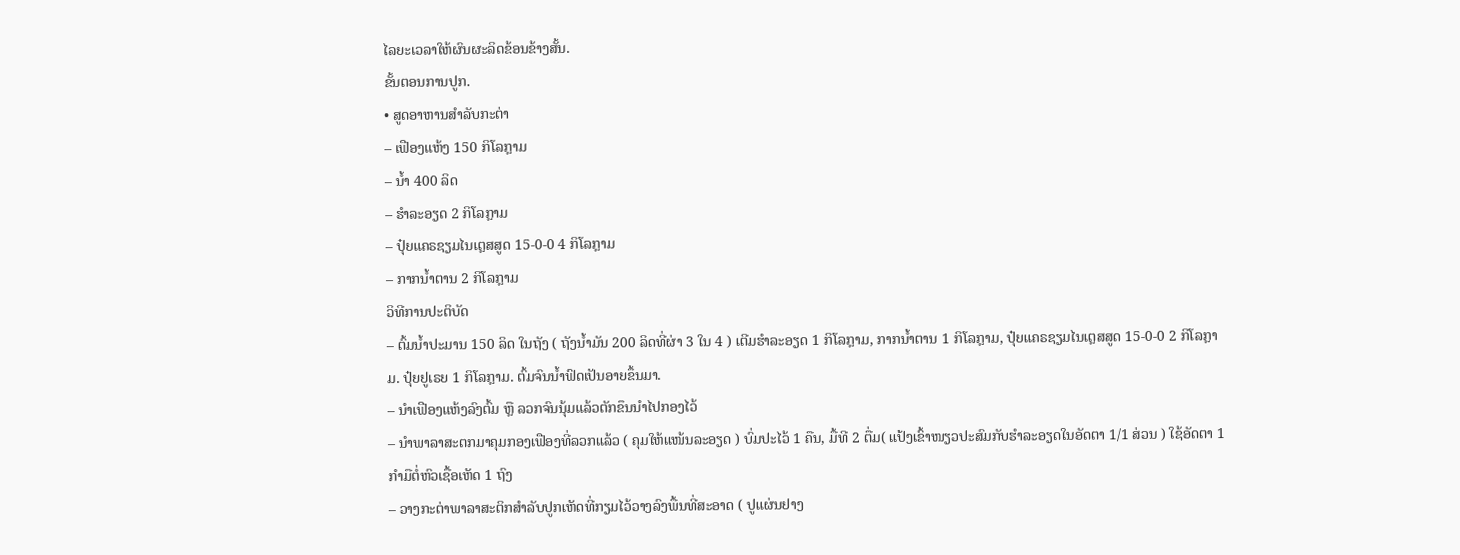ໄລຍະເວລາໃຫ້ຜົນຜະລິດຂ້ອນຂ້າງສັ້ນ.
ຂັ້ນຕອນການປູກ.
• ສູດອາຫານສຳລັບກະຕ່າ
– ເຟືອງແຫ້ງ 150 ກິໂລກຼາມ
– ນ້ຳ 400 ລິດ
– ຮຳລະອຽດ 2 ກິໂລກຼາມ
– ປຸ໋ຍແຄຣຊຽມໄນເຕຼສສູດ 15-0-0 4 ກິໂລກຼາມ
– ກາກນ້ຳຕານ 2 ກິໂລກຼາມ
ວິທີການປະຕິບັດ
– ຕົ້ມນ້ຳປະມານ 150 ລິດ ໃນຖັງ ( ຖັງນໍ້າມັນ 200 ລິດທີ່ຜ່າ 3 ໃນ 4 ) ເຕີມຮໍາລະອຽດ 1 ກິໂລກຼາມ, ກາກນໍ້າຕານ 1 ກິໂລກຼາມ, ປຸ໋ຍແຄຣຊຽມໄນເຕຼສສູດ 15-0-0 2 ກິໂລກຼາມ. ປຸ໋ຍຢູເຣຍ 1 ກິໂລກຼາມ. ຕົ້ມຈົນນ້ຳຟົດເປັນອາຍຂຶ້ນມາ.
– ນຳເຟືອງແຫ້ງລົງຕົ້ມ ຫຼື ລວກຈົນນຸ້ມແລ້ວຕັກຂຶນນຳໄປກອງໄວ້
– ນຳພາລາສະຕກມາຄຸມກອງເຟືອງທີ່ລວກແລ້ວ ( ຄຸມໃຫ້ແໜ້ນລະອຽດ ) ບົ່ມປະໄວ້ 1 ຄືນ, ມື້ທີ 2 ຕື່ມ( ແປ້ງເຂົ້າໜຽວປະສົມກັບຮຳລະອຽດໃນອັດຕາ 1/1 ສ່ວນ ) ໃຊ້ອັດຕາ 1 ກຳມືຕໍ່ຫົວເຊື້ອເຫັດ 1 ຖົງ
– ວາງກະຕ່າພາລາສະຕິກສຳລັບປູກເຫັດທີ່ກຽມໄວ້ວາງລົງພື້ນທີ່ສະອາດ ( ປູແຜ່ນຢາງ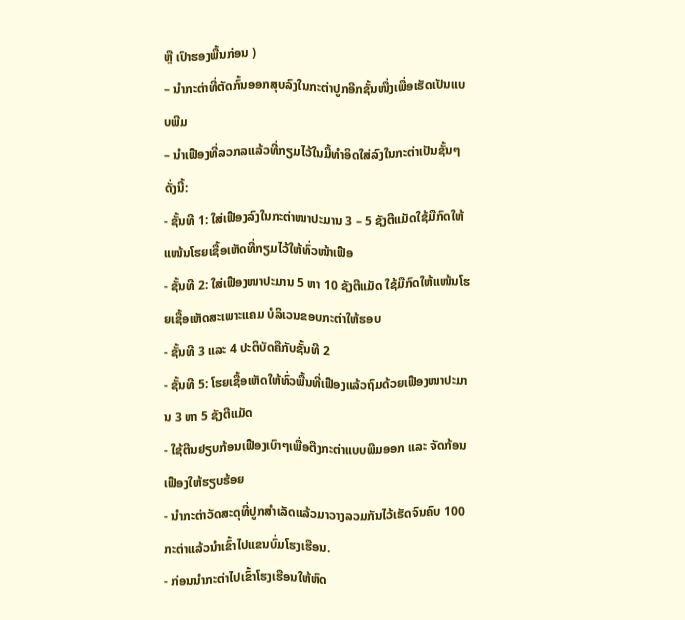ຫຼື ເປົາຮອງພື້ນກ່ອນ )
– ນຳກະຕ່າທີ່ຕັດກົ້ນອອກສຸບລົງໃນກະຕ່າປູກອີກຊັ້ນໜື່ງເພື່ອເຮັດເປັນແບບພີມ
– ນຳເຟືອງທີ່ລວກລແລ້ວທີ່ກຽມໄວ້ໃນມື້ທຳອິດໃສ່ລົງໃນກະຕ່າເປັນຊັ້ນໆດັ່ງນີ້:
- ຊັ້ນທີ 1: ໃສ່ເຟືອງລົງໃນກະຕ່າໜາປະມານ 3 – 5 ຊັງຕີແມັດໃຊ້ມືກົດໃຫ້ແໜ້ນໂຮຍເຊື້ອເຫັດທີ່ກຽມໄວ້ໃຫ້ທົ່ວໜ້າເຟືອ
- ຊັ້ນທີ 2: ໃສ່ເຟືອງໜາປະມານ 5 ຫາ 10 ຊັງຕີແມັດ ໃຊ້ມືກົດໃຫ້ແໜ້ນໂຮຍເຊື້ອເຫັດສະເພາະແຄມ ບໍລິເວນຂອບກະຕ່າໃຫ້ຮອບ
- ຊັ້ນທີ 3 ແລະ 4 ປະຕິບັດຄືກັບຊັ້ນທີ 2
- ຊັ້ນທີ 5: ໂຮຍເຊື້ອເຫັດໃຫ້ທົ່ວພື້ນທີ່ເຟືອງແລ້ວຖົມດ້ວຍເຟືອງໜາປະມານ 3 ຫາ 5 ຊັງຕີແມັດ
- ໃຊ້ຕີນຢຽບກ້ອນເຟືອງເບົາໆເພື່ອຕືງກະຕ່າແບບພີມອອກ ແລະ ຈັດກ້ອນເຟືອງໃຫ້ຮຽບຮ້ອຍ
- ນຳກະຕ່າວັດສະດຸທີ່ປູກສຳເລັດແລ້ວມາວາງລວມກັນໄວ້ເຮັດຈົນຄົບ 100 ກະຕ່າແລ້ວນໍາເຂົ້າໄປແຂນບົ່ມໂຮງເຮືອນ.
- ກ່ອນນຳກະຕ່າໄປເຂົ້າໂຮງເຮືອນໃຫ້ຫົດ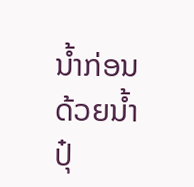ນ້ຳກ່ອນດ້ວຍນ້ຳປຸ໋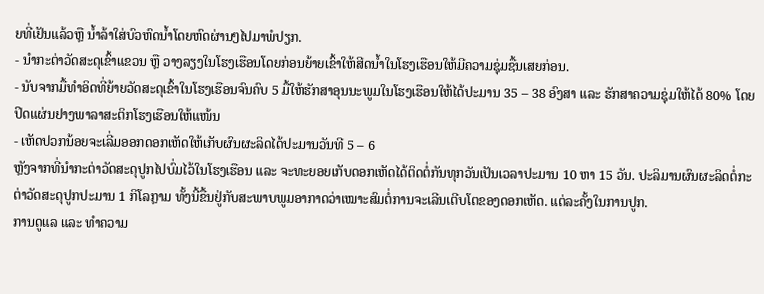ຍທີ່ເຢັນແລ້ວຫຼື ນ້ຳລ້າໃສ່ບົວຫົດນ້ຳໂດຍຫົດຜ່ານໆໄປມາພໍປຽກ.
- ນຳກະຕ່າວັດສະດຸເຂົ້າແຂວນ ຫຼື ວາງລຽງໃນໂຮງເຮືອນໂດຍກ່ອນຍ້າຍເຂົ້າໃຫ້ສີດນ້ຳໃນໂຮງເຮືອນໃຫ້ມີຄວາມຊຸ່ມຊື້ນເສຍກ່ອນ.
- ນັບຈາກມື້ທຳອິດທີ່ຍ້າຍວັດສະດຸເຂົ້າໃນໂຮງເຮືອນຈົນຄົບ 5 ມື້ໃຫ້ຮັກສາອຸນນະພູມໃນໂຮງເຮືອນໃຫ້ໄດ້ປະມານ 35 – 38 ອົງສາ ແລະ ຮັກສາຄວາມຊຸ່ມໃຫ້ໄດ້ 80% ໂດຍປິດແຜ່ນຢາງພາລາສະຕິກໂຮງເຮືອນໃຫ້ແໜ້ນ
- ເຫັດປວກນ້ອຍຈະເລີ່ມອອກດອກເຫັດໃຫ້ເກັບຜົນຜະລິດໄດ້ປະມານວັນທີ 5 – 6
ຫຼັງຈາກທີ່ນຳກະຕ່າວັດສະດຸປູກໄປບົ່ມໄວ້ໃນໂຮງເຮືອນ ແລະ ຈະທະຍອຍເກັບດອກເຫັດໄດ້ຕິດຕໍ່ກັນທຸກວັນເປັນເວລາປະມານ 10 ຫາ 15 ວັນ. ປະລິມານຜົນຜະລິດຕໍ່ກະຕ່າວັດສະດຸປູກປະມານ 1 ກິໂລກຼາມ ທັ້ງນີ້ຂື້ນຢູ່ກັບສະພາບພູມອາກາດວ່າເໝາະສົມຕໍ່ການຈະເລີນເຕີບໂຕຂອງດອກເຫັດ. ແຕ່ລະຄັ້ງໃນການປູກ.
ການດູແລ ແລະ ທຳຄວາມ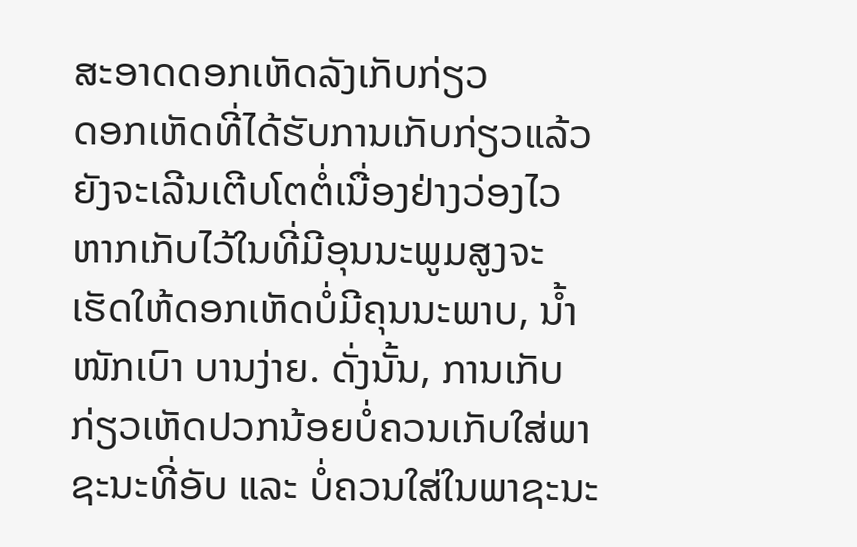ສະອາດດອກເຫັດລັງເກັບກ່ຽວ
ດອກເຫັດທີ່ໄດ້ຮັບການເກັບກ່ຽວແລ້ວຍັງຈະເລີນເຕີບໂຕຕໍ່ເນື່ອງຢ່າງວ່ອງໄວ ຫາກເກັບໄວ້ໃນທີ່ມີອຸນນະພູມສູງຈະເຮັດໃຫ້ດອກເຫັດບໍ່ມີຄຸນນະພາບ, ນ້ຳໜັກເບົາ ບານງ່າຍ. ດັ່ງນັ້ນ, ການເກັບກ່ຽວເຫັດປວກນ້ອຍບໍ່ຄວນເກັບໃສ່ພາຊະນະທີ່ອັບ ແລະ ບໍ່ຄວນໃສ່ໃນພາຊະນະ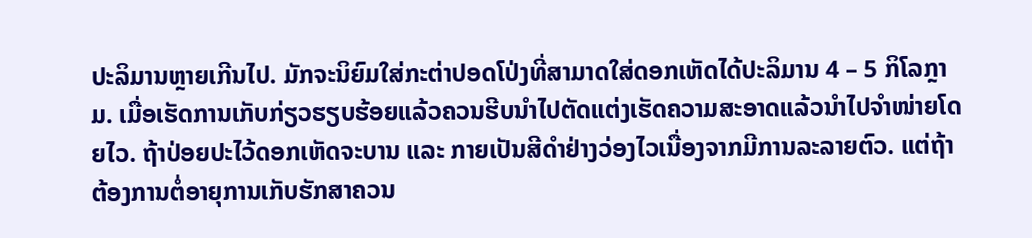ປະລິມານຫຼາຍເກີນໄປ. ມັກຈະນິຍົມໃສ່ກະຕ່າປອດໂປ່ງທີ່ສາມາດໃສ່ດອກເຫັດໄດ້ປະລິມານ 4 – 5 ກິໂລກຼາມ. ເມື່ອເຮັດການເກັບກ່ຽວຮຽບຮ້ອຍແລ້ວຄວນຮີບນຳໄປຕັດແຕ່ງເຮັດຄວາມສະອາດແລ້ວນຳໄປຈຳໜ່າຍໂດຍໄວ. ຖ້າປ່ອຍປະໄວ້ດອກເຫັດຈະບານ ແລະ ກາຍເປັນສີດຳຢ່າງວ່ອງໄວເນື່ອງຈາກມີການລະລາຍຕົວ. ແຕ່ຖ້າຕ້ອງການຕໍ່ອາຍຸການເກັບຮັກສາຄວນ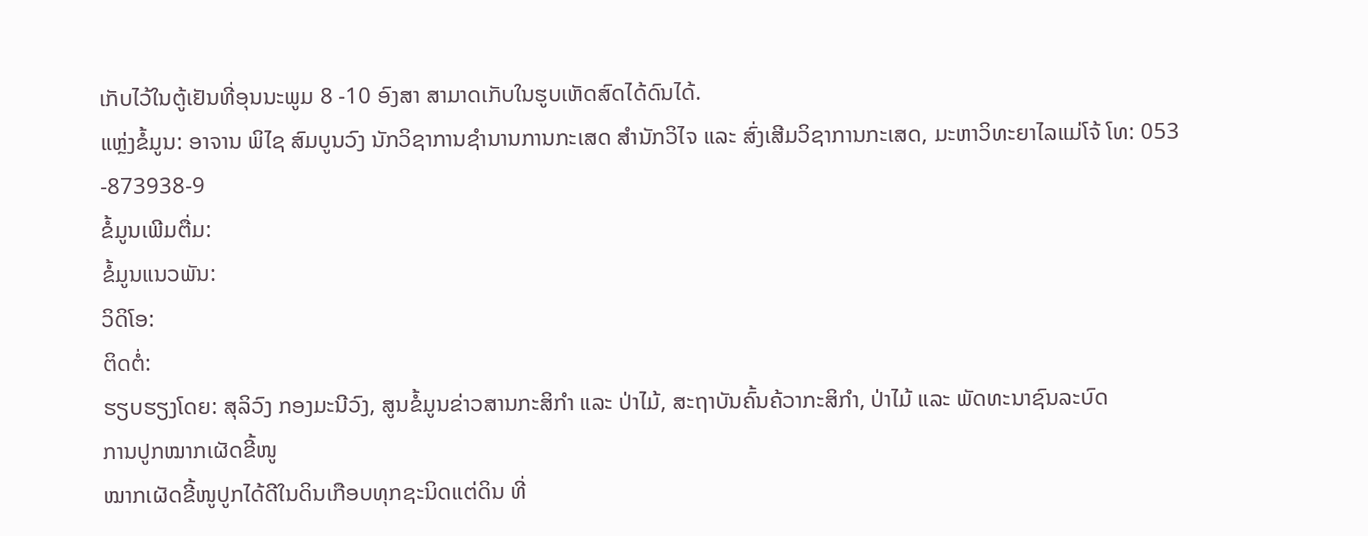ເກັບໄວ້ໃນຕູ້ເຢັນທີ່ອຸນນະພູມ 8 -10 ອົງສາ ສາມາດເກັບໃນຮູບເຫັດສົດໄດ້ດົນໄດ້.
ແຫຼ່ງຂໍ້ມູນ: ອາຈານ ພິໄຊ ສົມບູນວົງ ນັກວິຊາການຊຳນານການກະເສດ ສຳນັກວິໄຈ ແລະ ສົ່ງເສີມວິຊາການກະເສດ, ມະຫາວິທະຍາໄລແມ່ໂຈ້ ໂທ: 053 -873938-9
ຂໍ້ມູນເພີມຕື່ມ:
ຂໍ້ມູນແນວພັນ:
ວິດິໂອ:
ຕິດຕໍ່:
ຮຽບຮຽງໂດຍ: ສຸລິວົງ ກອງມະນີວົງ, ສູນຂໍ້ມູນຂ່າວສານກະສິກຳ ແລະ ປ່າໄມ້, ສະຖາບັນຄົ້ນຄ້ວາກະສິກຳ, ປ່າໄມ້ ແລະ ພັດທະນາຊົນລະບົດ
ການປູກໝາກເຜັດຂີ້ໜູ
ໝາກເຜັດຂີ້ໜູປູກໄດ້ດີໃນດິນເກືອບທຸກຊະນິດແຕ່ດິນ ທີ່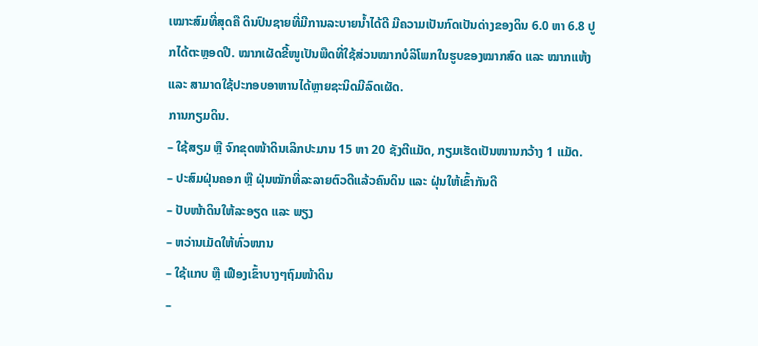ເໝາະສົມທີ່ສຸດຄື ດິນປົນຊາຍທີ່ມີການລະບາຍນ້ຳໄດ້ດີ ມີຄວາມເປັນກົດເປັນດ່າງຂອງດິນ 6.0 ຫາ 6.8 ປູກໄດ້ຕະຫຼອດປີ. ໝາກເຜັດຂີ້ໜູເປັນພືດທີ່ໃຊ້ສ່ວນໝາກບໍລິໂພກໃນຮູບຂອງໝາກສົດ ແລະ ໝາກແຫ້ງ ແລະ ສາມາດໃຊ້ປະກອບອາຫານໄດ້ຫຼາຍຊະນິດມີລົດເຜັດ.
ການກຽມດິນ.
– ໃຊ້ສຽມ ຫຼື ຈົກຂຸດໜ້າດິນເລິກປະມານ 15 ຫາ 20 ຊັງຕີແມັດ, ກຽມເຮັດເປັນໜານກວ້າງ 1 ແມັດ.
– ປະສົມຝຸ່ນຄອກ ຫຼື ຝຸ່ນໝັກທີ່ລະລາຍຕົວດີແລ້ວຄົນດິນ ແລະ ຝຸ່ນໃຫ້ເຂົ້າກັນດີ
– ປັບໜ້າດິນໃຫ້ລະອຽດ ແລະ ພຽງ
– ຫວ່ານເມັດໃຫ້ທົ່ວໜານ
– ໃຊ້ແກບ ຫຼື ເຟືອງເຂົ້າບາງໆຖົມໜ້າດິນ
–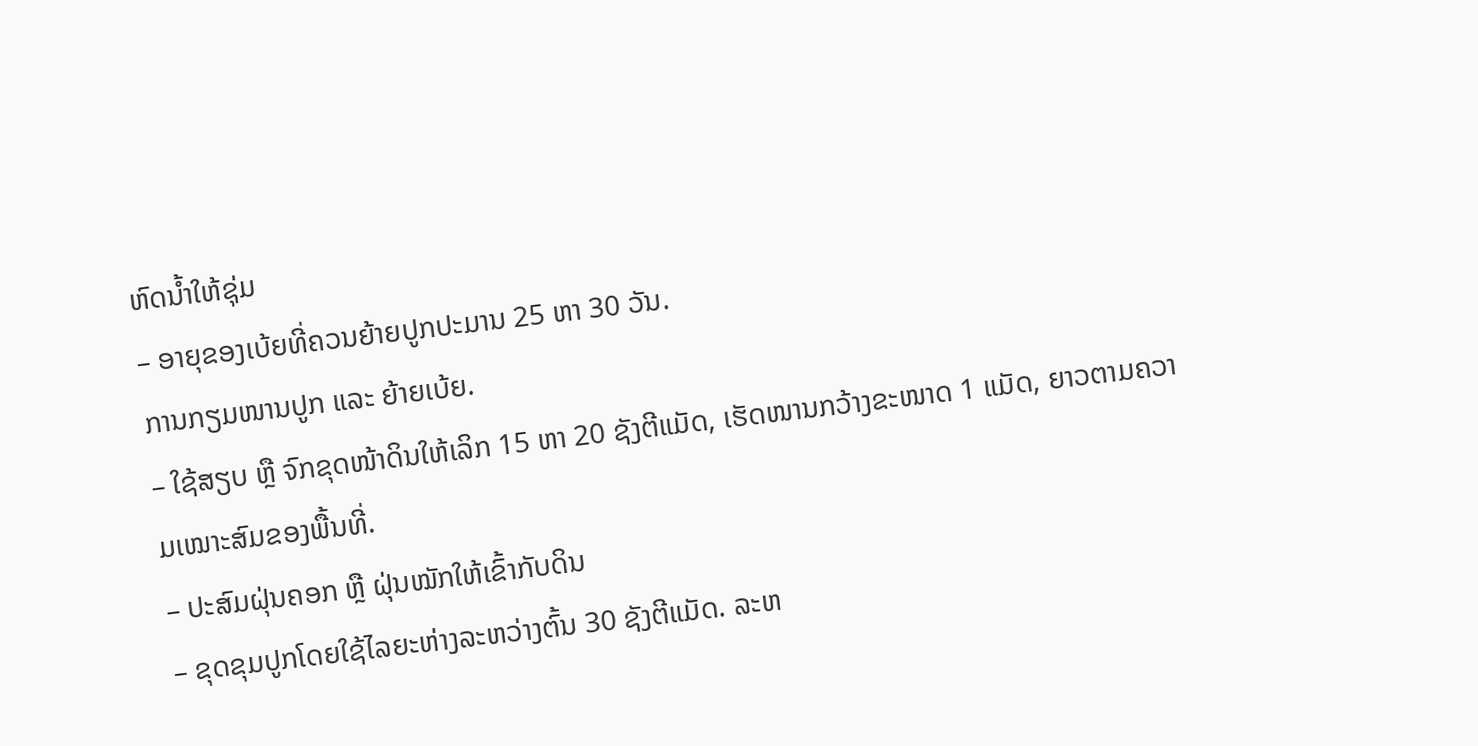ຫົດນ້ຳໃຫ້ຊຸ່ມ
– ອາຍຸຂອງເບ້ຍທີ່ຄວນຍ້າຍປູກປະມານ 25 ຫາ 30 ວັນ.
ການກຽມໜານປູກ ແລະ ຍ້າຍເບ້ຍ.
– ໃຊ້ສຽບ ຫຼື ຈົກຂຸດໜ້າດິນໃຫ້ເລິກ 15 ຫາ 20 ຊັງຕີແມັດ, ເຮັດໜານກວ້າງຂະໜາດ 1 ແມັດ, ຍາວຕາມຄວາມເໝາະສົມຂອງພື້ນທີ່.
– ປະສົມຝຸ່ນຄອກ ຫຼື ຝຸ່ນໝັກໃຫ້ເຂົ້າກັບດິນ
– ຂຸດຂຸມປູກໂດຍໃຊ້ໄລຍະຫ່າງລະຫວ່າງຕົ້ນ 30 ຊັງຕີແມັດ. ລະຫ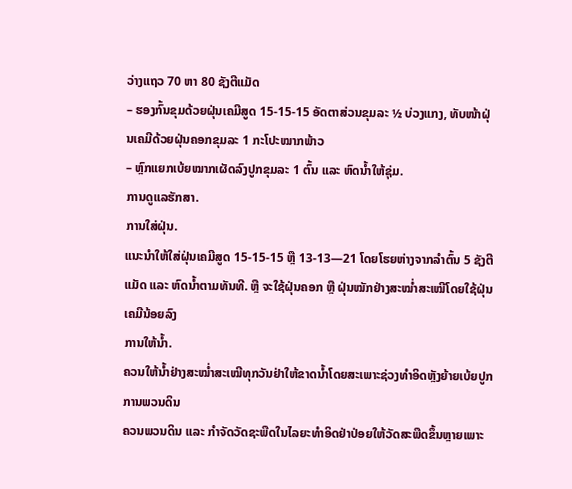ວ່າງແຖວ 70 ຫາ 80 ຊັງຕີແມັດ
– ຮອງກົ້ນຂຸມດ້ວຍຝຸ່ນເຄມີສູດ 15-15-15 ອັດຕາສ່ວນຂຸມລະ ½ ບ່ວງແກງ, ທັບໜ້າຝຸ່ນເຄມີດ້ວຍຝຸ່ນຄອກຂຸມລະ 1 ກະໂປະໝາກພ້າວ
– ຫຼົກແຍກເບ້ຍໝາກເຜັດລົງປູກຂຸມລະ 1 ຕົ້ນ ແລະ ຫົດນ້ຳໃຫ້ຊຸ່ມ.
ການດູແລຮັກສາ.
ການໃສ່ຝຸ່ນ.
ແນະນຳໃຫ້ໃສ່ຝຸ່ນເຄມີສູດ 15-15-15 ຫຼື 13-13—21 ໂດຍໂຮຍຫ່າງຈາກລຳຕົ້ນ 5 ຊັງຕີແມັດ ແລະ ຫົດນ້ຳຕາມທັນທີ. ຫຼື ຈະໃຊ້ຝຸ່ນຄອກ ຫຼື ຝຸ່ນໝັກຢ່າງສະໝ່ຳສະເໝີໂດຍໃຊ້ຝຸ່ນເຄມີນ້ອຍລົງ
ການໃຫ້ນ້ຳ.
ຄວນໃຫ້ນ້ຳຢ່າງສະໝ່ຳສະເໝີທຸກວັນຢ່າໃຫ້ຂາດນ້ຳໂດຍສະເພາະຊ່ວງທຳອິດຫຼັງຍ້າຍເບ້ຍປູກ
ການພວນດິນ
ຄວນພວນດິນ ແລະ ກຳຈັດວັດຊະພືດໃນໄລຍະທຳອິດຢ່າປ່ອຍໃຫ້ວັດສະພືດຂຶ້ນຫຼາຍເພາະ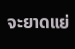ຈະຍາດແຍ່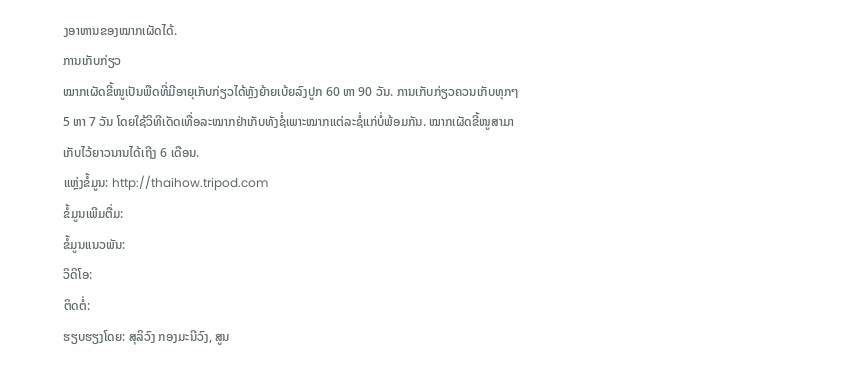ງອາຫານຂອງໝາກເຜັດໄດ້.
ການເກັບກ່ຽວ
ໝາກເຜັດຂີ້ໜູເປັນພືດທີ່ມີອາຍຸເກັບກ່ຽວໄດ້ຫຼັງຍ້າຍເບ້ຍລົງປູກ 60 ຫາ 90 ວັນ. ການເກັບກ່ຽວຄວນເກັບທຸກໆ 5 ຫາ 7 ວັນ ໂດຍໃຊ້ວິທີເດັດເທື່ອລະໝາກຢ່າເກັບທັງຊໍ່ເພາະໝາກແຕ່ລະຊໍ່ແກ່ບໍ່ພ້ອມກັນ. ໝາກເຜັດຂີ້ໜູສາມາເກັບໄວ້ຍາວນານໄດ້ເຖີງ 6 ເດືອນ.
ແຫຼ່ງຂໍ້ມູນ: http://thaihow.tripod.com
ຂໍ້ມູນເພີມຕື່ມ:
ຂໍ້ມູນແນວພັນ:
ວິດິໂອ:
ຕິດຕໍ່:
ຮຽບຮຽງໂດຍ: ສຸລິວົງ ກອງມະນີວົງ, ສູນ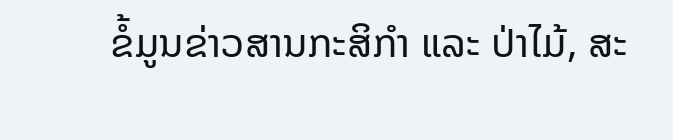ຂໍ້ມູນຂ່າວສານກະສິກຳ ແລະ ປ່າໄມ້, ສະ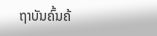ຖາບັນຄົ້ນຄ້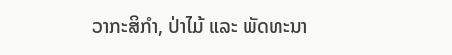ວາກະສິກຳ, ປ່າໄມ້ ແລະ ພັດທະນາ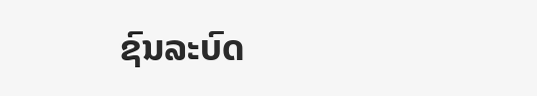ຊົນລະບົດ